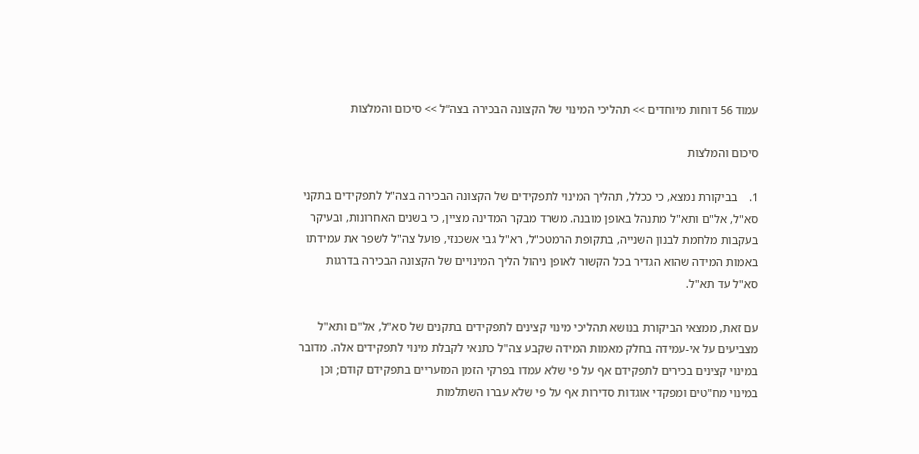עמוד 56 דוחות מיוחדים >> תהליכי המינוי של הקצונה הבכירה בצה“ל >> סיכום והמלצות

סיכום והמלצות

1.    בביקורת נמצא, כי ככלל, תהליך המינוי לתפקידים של הקצונה הבכירה בצה"ל לתפקידים בתקני סא"ל, אל"ם ותא"ל מתנהל באופן מובנה. משרד מבקר המדינה מציין, כי בשנים האחרונות, ובעיקר בעקבות מלחמת לבנון השנייה, בתקופת הרמטכ"ל, רא"ל גבי אשכנזי, פועל צה"ל לשפר את עמידתו באמות המידה שהוא הגדיר בכל הקשור לאופן ניהול הליך המינויים של הקצונה הבכירה בדרגות סא"ל עד תא"ל.

עם זאת, ממצאי הביקורת בנושא תהליכי מינוי קצינים לתפקידים בתקנים של סא"ל, אל"ם ותא"ל מצביעים על אי-עמידה בחלק מאמות המידה שקבע צה"ל כתנאי לקבלת מינוי לתפקידים אלה. מדובר במינוי קצינים בכירים לתפקידם אף על פי שלא עמדו בפרקי הזמן המזעריים בתפקידם קודם; וכן במינוי מח"טים ומפקדי אוגדות סדירות אף על פי שלא עברו השתלמות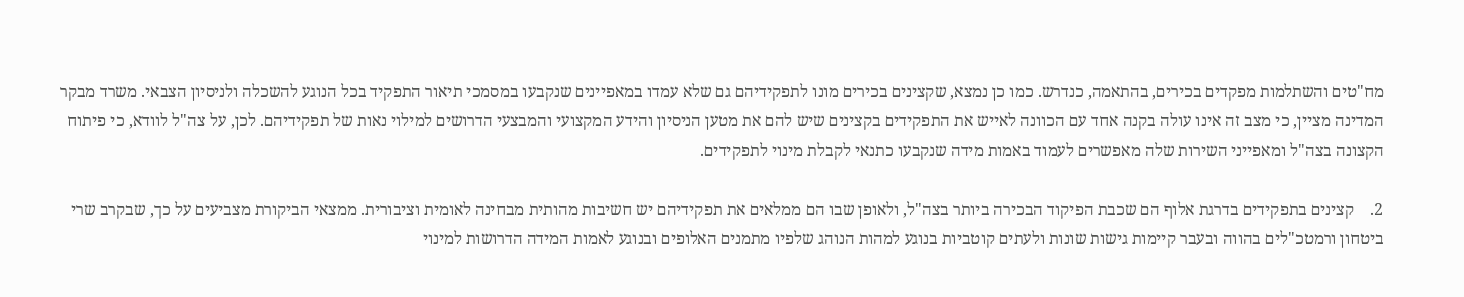מח"טים והשתלמות מפקדים בכירים, בהתאמה, כנדרש. כמו כן נמצא, שקצינים בכירים מונו לתפקידיהם גם שלא עמדו במאפיינים שנקבעו במסמכי תיאור התפקיד בכל הנוגע להשכלה ולניסיון הצבאי. משרד מבקר המדינה מציין, כי מצב זה אינו עולה בקנה אחד עם הכוונה לאייש את התפקידים בקצינים שיש להם את מטען הניסיון והידע המקצועי והמבצעי הדרושים למילוי נאות של תפקידיהם. לכן, על צה"ל לוודא, כי פיתוח הקצונה בצה"ל ומאפייני השירות שלה מאפשרים לעמוד באמות מידה שנקבעו כתנאי לקבלת מינוי לתפקידים.

2.    קצינים בתפקידים בדרגת אלוף הם שכבת הפיקוד הבכירה ביותר בצה"ל, ולאופן שבו הם ממלאים את תפקידיהם יש חשיבות מהותית מבחינה לאומית וציבורית. ממצאי הביקורת מצביעים על כך, שבקרב שרי ביטחון ורמטכ"לים בהווה ובעבר קיימות גישות שונות ולעתים קוטביות בנוגע למהות הנוהג שלפיו מתמנים האלופים ובנוגע לאמות המידה הדרושות למינוי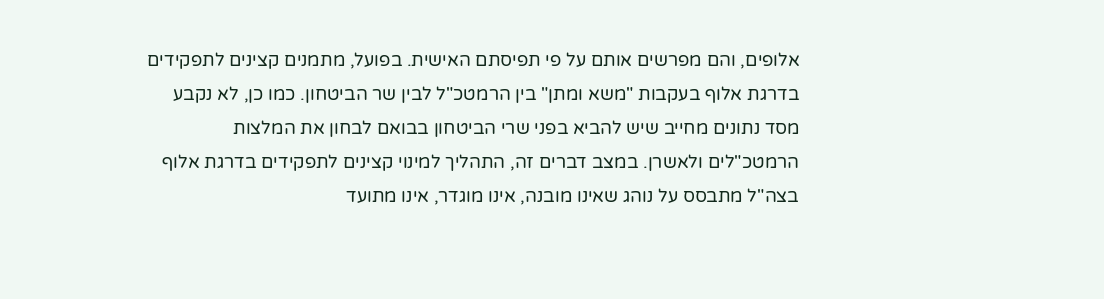אלופים, והם מפרשים אותם על פי תפיסתם האישית. בפועל, מתמנים קצינים לתפקידים בדרגת אלוף בעקבות "משא ומתן" בין הרמטכ"ל לבין שר הביטחון. כמו כן, לא נקבע מסד נתונים מחייב שיש להביא בפני שרי הביטחון בבואם לבחון את המלצות הרמטכ"לים ולאשרן. במצב דברים זה, התהליך למינוי קצינים לתפקידים בדרגת אלוף בצה"ל מתבסס על נוהג שאינו מובנה, אינו מוגדר, אינו מתועד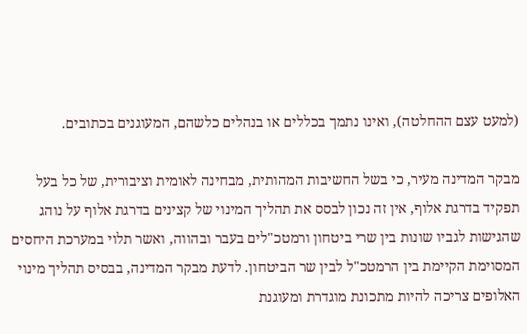(למעט עצם ההחלטה), ואינו נתמך בכללים או בנהלים כלשהם, המעוגנים בכתובים.

מבקר המדינה מעיר, כי בשל החשיבות המהותית, מבחינה לאומית וציבורית, של כל בעל תפקיד בדרגת אלוף, אין זה נכון לבסס את תהליך המינוי של קצינים בדרגת אלוף על נוהג שהגישות לגביו שונות בין שרי ביטחון ורמטכ"לים בעבר ובהווה, ואשר תלוי במערכת היחסים המסוימת הקיימת בין הרמטכ"ל לבין שר הביטחון. לדעת מבקר המדינה, בבסיס תהליך מינוי האלופים צריכה להיות מתכונת מוגדרת ומעוגנת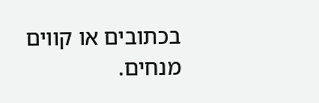בכתובים או קווים מנחים.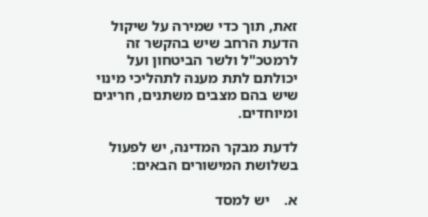זאת, תוך כדי שמירה על שיקול הדעת הרחב שיש בהקשר זה לרמטכ"ל ולשר הביטחון ועל יכולתם לתת מענה לתהליכי מינוי שיש בהם מצבים משתנים, חריגים ומיוחדים.

לדעת מבקר המדינה, יש לפעול בשלושת המישורים הבאים:

א.    יש למסד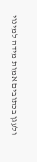ולעגן בכתובים אמות מידה למינוי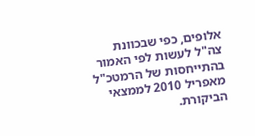אלופים, כפי שבכוונת צה"ל לעשות לפי האמור בהתייחסות של הרמטכ"ל מאפריל 2010 לממצאי הביקורת.